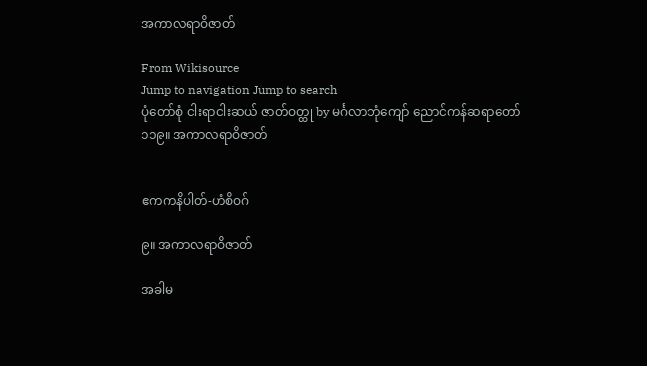အကာလရာဝိဇာတ်

From Wikisource
Jump to navigation Jump to search
ပုံတော်စုံ ငါးရာငါးဆယ် ဇာတ်ဝတ္ထု by မင်္ဂလာဘုံကျော် ညောင်ကန်ဆရာတော်
၁၁၉။ အကာလရာဝိဇာတ်


ဧကကနိပါတ်-ဟံစိဝဂ်

၉။ အကာလရာဝိဇာတ်

အခါမ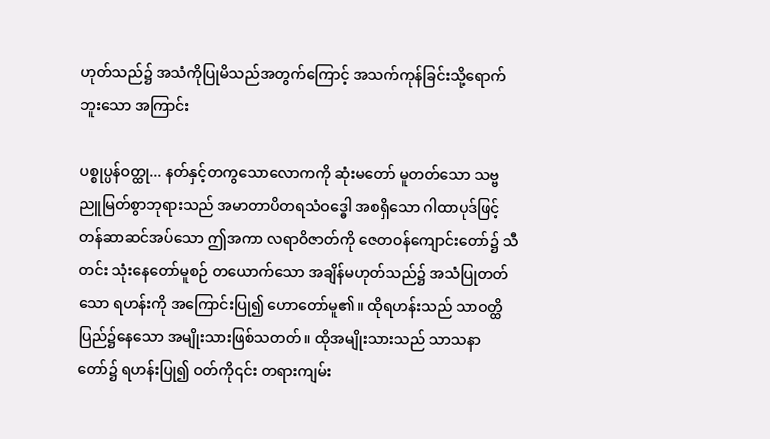ဟုတ်သည်၌ အသံကိုပြုမိသည်အတွက်ကြောင့် အသက်ကုန်ခြင်းသို့ရောက်ဘူးသော အကြာင်း

ပစ္စုပ္ပန်ဝတ္ထု... နတ်နှင့်တကွသောလောကကို ဆုံးမတော် မူတတ်သော သဗ္ဗညူမြတ်စွာဘုရားသည် အမာတာပိတရသံဝဒ္ဓေါ အစရှိသော ဂါထာပုဒ်ဖြင့် တန်ဆာဆင်အပ်သော ဤအကာ လရာဝိဇာတ်ကို ဇေတဝန်ကျောင်းတော်၌ သီ တင်း သုံးနေတော်မူစဉ် တယောက်သော အချိန်မဟုတ်သည်၌ အသံပြုတတ်သော ရဟန်းကို အကြောင်းပြု၍ ဟောတော်မူ၏။ ထိုရဟန်းသည် သာဝတ္ထိပြည်၌နေသော အမျိုးသားဖြစ်သတတ်။ ထိုအမျိုးသားသည် သာသနာတော်၌ ရဟန်းပြု၍ ဝတ်ကို၎င်း တရားကျမ်း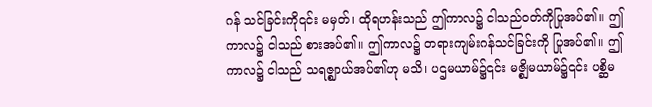ဂန် သင်ခြင်းကို၎င်း မမှတ်၊ ထိုရဟန်းသည် ဤကာလ၌ ငါသည်ဝတ်ကိုပြုအပ်၏။ ဤကာလ၌ ငါသည် စားအပ်၏။ ဤကာလ၌ တရားကျမ်းဂန်သင်ခြင်းကို ပြုအပ်၏။ ဤကာလ၌ ငါသည် သရဇ္ဈာယ်အပ်၏ဟု မသိ၊ ပဌမယာမ်၌၎င်း မဇ္စျိမယာမ်၌၎င်း ပစ္ဆိမ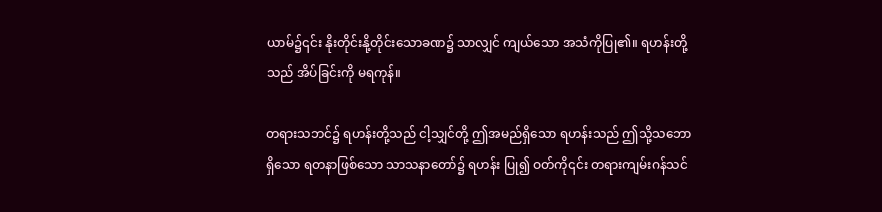ယာမ်၌၎င်း နိုးတိုင်းနို့တိုင်းသောခဏ၌ သာလျှင် ကျယ်သော အသံကိုပြု၏။ ရဟန်းတို့သည် အိပ်ခြင်းကို မရကုန်။

တရားသဘင်၌ ရဟန်းတို့သည် ငါ့သျှင်တို့ ဤအမည်ရှိသော ရဟန်းသည် ဤသို့သဘောရှိသော ရတနာဖြစ်သော သာသနာတော်၌ ရဟန်း ပြု၍ ဝတ်ကို၎င်း တရားကျမ်းဂန်သင်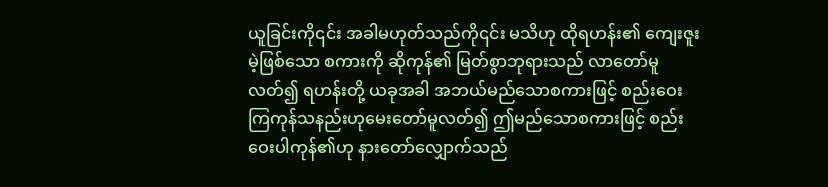ယူခြင်းကို၎င်း အခါမဟုတ်သည်ကို၎င်း မသိဟု ထိုရဟန်း၏ ကျေးဇူးမဲ့ဖြစ်သော စကားကို ဆိုကုန်၏ မြတ်စွာဘုရားသည် လာတော်မူလတ်၍ ရဟန်းတို့ ယခုအခါ အဘယ်မည်သောစကားဖြင့် စည်းဝေးကြကုန်သနည်းဟုမေးတော်မူလတ်၍ ဤမည်သောစကားဖြင့် စည်းဝေးပါကုန်၏ဟု နားတော်လျှောက်သည်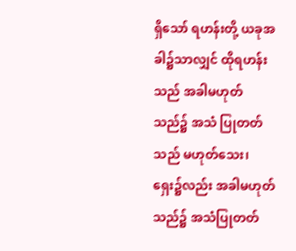ရှိသော် ရဟန်းတို့ ယခုအခါ၌သာလျှင် ထိုရဟန်းသည် အခါမဟုတ်သည်၌ အသံ ပြုတတ်သည် မဟုတ်သေး၊ ရှေး၌လည်း အခါမဟုတ်သည်၌ အသံပြုတတ်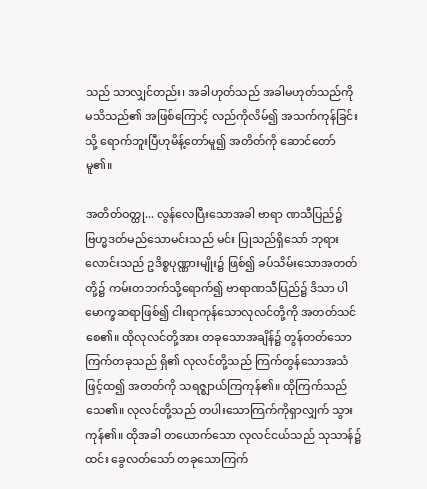သည် သာလျှင်တည်း၊ အခါဟုတ်သည် အခါမဟုတ်သည်ကို မသိသည်၏ အဖြစ်ကြောင့် လည်ကိုလိမ်၍ အသက်ကုန်ခြင်းသို့ ရောက်ဘူးပြီဟုမိန့်တော်မူ၍ အတိတ်ကို ဆောင်တော်မူ၏။

အတိတ်ဝတ္ထု... လွန်လေပြီးသောအခါ ဗာရာ ဏသီပြည်၌ ဗြဟ္မဒတ်မည်သောမင်းသည် မင်း ပြုသည်ရှိသော် ဘုရားလောင်းသည် ဥဒိစ္စပုဏ္ဏားမျိုး၌ ဖြစ်၍ ခပ်သိမ်းသောအတတ်တို့၌ ကမ်းတဘက်သို့ရောက်၍ ဗာရာဏသီပြည်၌ ဒိသာ ပါမောက္ခဆရာဖြစ်၍ ငါးရာကုန်သောလုလင်တို့ကို အတတ်သင်စေ၏။ ထိုလုလင်တို့အား တခုသောအချိန်၌ တွန်တတ်သောကြက်တခုသည် ရှိ၏ လုလင်တို့သည် ကြက်တွန်သောအသံဖြင့်ထ၍ အတတ်ကို သရဇ္ဈာယ်ကြကုန်၏။ ထိုကြက်သည် သေ၏။ လုလင်တို့သည် တပါးသောကြက်ကိုရှာလျှက် သွားကုန်၏။ ထိုအခါ တယောက်သော လုလင်ငယ်သည် သုသာန်၌ ထင်း ခွေလတ်သော် တခုသောကြက်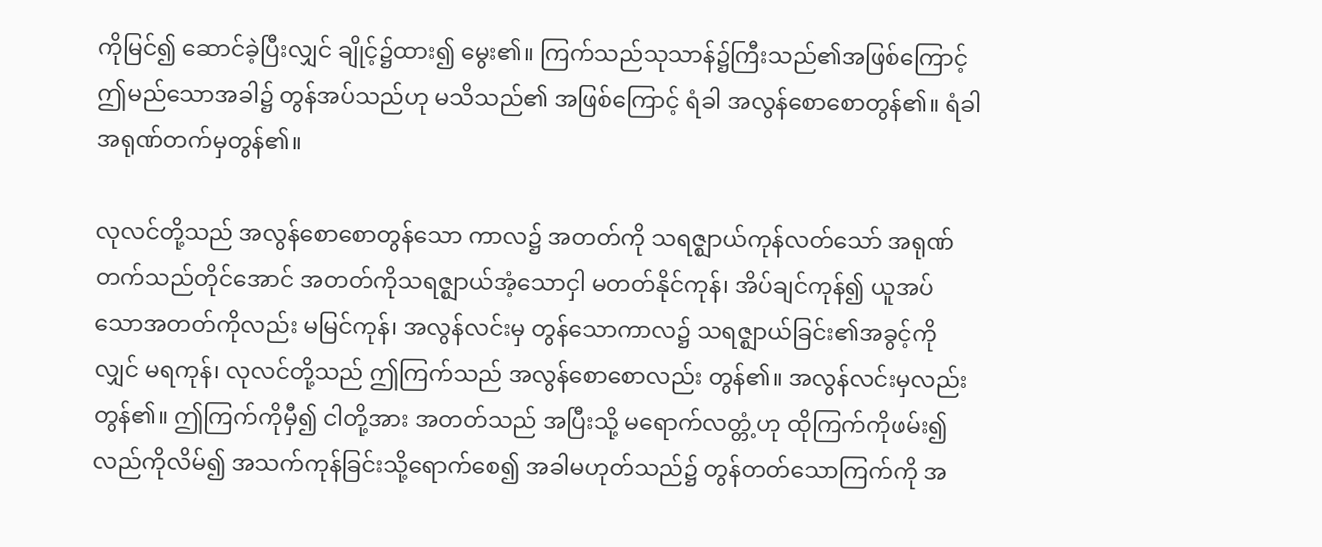ကိုမြင်၍ ဆောင်ခဲ့ပြီးလျှင် ချိုင့်၌ထား၍ မွေး၏။ ကြက်သည်သုသာန်၌ကြီးသည်၏အဖြစ်ကြောင့် ဤမည်သောအခါ၌ တွန်အပ်သည်ဟု မသိသည်၏ အဖြစ်ကြောင့် ရံခါ အလွန်စောစောတွန်၏။ ရံခါ အရုဏ်တက်မှတွန်၏။

လုလင်တို့သည် အလွန်စောစောတွန်သော ကာလ၌ အတတ်ကို သရဇ္ဈာယ်ကုန်လတ်သော် အရုဏ်တက်သည်တိုင်အောင် အတတ်ကိုသရဇ္ဈာယ်အံ့သောငှါ မတတ်နိုင်ကုန်၊ အိပ်ချင်ကုန်၍ ယူအပ်သောအတတ်ကိုလည်း မမြင်ကုန်၊ အလွန်လင်းမှ တွန်သောကာလ၌ သရဇ္ဈာယ်ခြင်း၏အခွင့်ကိုလျှင် မရကုန်၊ လုလင်တို့သည် ဤကြက်သည် အလွန်စောစောလည်း တွန်၏။ အလွန်လင်းမှလည်းတွန်၏။ ဤကြက်ကိုမှီ၍ ငါတို့အား အတတ်သည် အပြီးသို့ မရောက်လတ္တံ့ဟု ထိုကြက်ကိုဖမ်း၍ လည်ကိုလိမ်၍ အသက်ကုန်ခြင်းသို့ရောက်စေ၍ အခါမဟုတ်သည်၌ တွန်တတ်သောကြက်ကို အ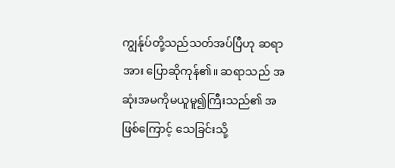ကျွန်ုပ်တို့သည်သတ်အပ်ပြီဟု ဆရာအား ပြောဆိုကုန်၏။ ဆရာသည် အဆုံးအမကိုမယူမူ၍ကြီးသည်၏ အဖြစ်ကြောင့် သေခြင်းသို့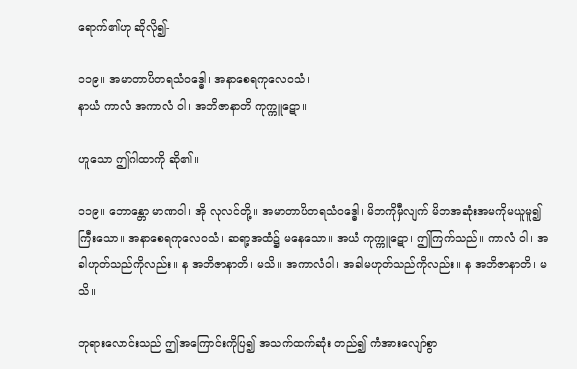ရောက်၏ဟု ဆိုလို၍-

၁၁၉။ အမာတာပိတရသံဝဒ္ဓေါ၊ အနာစေရကုလေဝသံ၊
နာယံ ကာလံ အကာလံ ဝါ၊ အဘိဇာနာတိ ကုက္ကူဋော။

ဟူသော ဤဂါထာကို ဆို၏။

၁၁၉။ ဘောန္တော မာဏဝါ၊ အို လုလင်တို့။ အမာတာပိတရသံဝဒ္ဓေါ၊ မိဘကိုမှီလျက် မိဘအဆုံးအမကိုမယူမူ၍ကြီးသော။ အနာစေရကုလေဝသံ၊ ဆရာ့အထံ၌ မနေသော။ အယံ ကုက္ကူဋော၊ ဤကြက်သည်။ ကာလံ ဝါ၊ အခါဟုတ်သည်ကိုလည်း။ န အဘိဇာနာတိ၊ မသိ။ အကာလံဝါ၊ အခါမဟုတ်သည်ကိုလည်း။ န အဘိဇာနာတိ၊ မသိ။

ဘုရားလောင်းသည် ဤအကြောင်းကိုပြ၍ အသက်ထက်ဆုံး တည်၍ ကံအားလျော်စွာ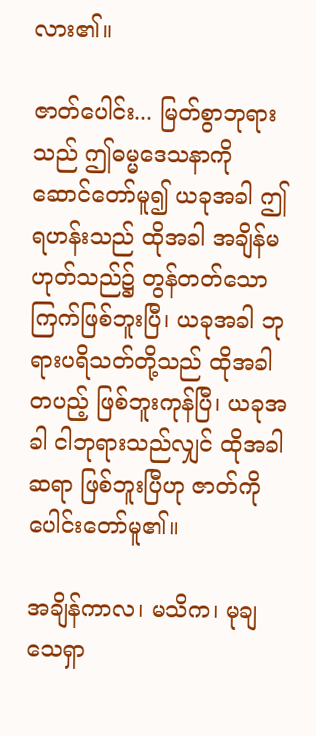လား၏။

ဇာတ်ပေါင်း... မြတ်စွာဘုရားသည် ဤဓမ္မဒေသနာကို ဆောင်တော်မူ၍ ယခုအခါ ဤရဟန်းသည် ထိုအခါ အချိန်မဟုတ်သည်၌ တွန်တတ်သော ကြက်ဖြစ်ဘူးပြီ၊ ယခုအခါ ဘုရားပရိသတ်တို့သည် ထိုအခါ တပည့် ဖြစ်ဘူးကုန်ပြီ၊ ယခုအခါ ငါဘုရားသည်လျှင် ထိုအခါ ဆရာ ဖြစ်ဘူးပြီဟု ဇာတ်ကို ပေါင်းတော်မူ၏။

အချိန်ကာလ၊ မသိက၊ မုချသေရှာ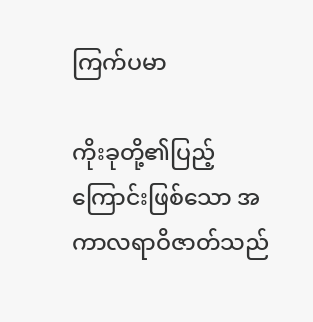ကြက်ပမာ

ကိုးခုတို့၏ပြည့်ကြောင်းဖြစ်သော အကာလရာဝိဇာတ်သည်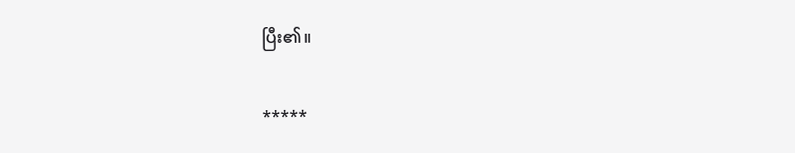ပြီး၏။

*****